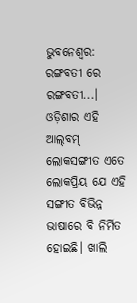ଭୁବନେଶ୍ବର: ରଙ୍ଗବତୀ ରେ ରଙ୍ଗବତୀ...। ଓଡ଼ିଶାର ଏହି ଆଲ୍‌ବମ୍‌ ଲୋକସଙ୍ଗୀତ ଏତେ ଲୋକପ୍ରିୟ ଯେ ଏହି ସଙ୍ଗୀତ ବିଭିନ୍ନ ଭାଷାରେ ବି ନିର୍ମିତ ହୋଇଛି। ଖାଲି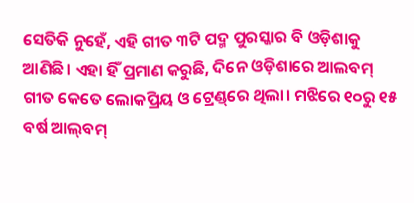ସେତିକି ନୁହେଁ, ଏହି ଗୀତ ୩ଟି ପଦ୍ମ ପୁରସ୍କାର ବି ଓଡ଼ିଶାକୁ ଆଣିଛି। ଏହା ହିଁ ପ୍ରମାଣ କରୁଛି, ଦିନେ ଓଡ଼ିଶାରେ ଆଲବମ୍‌ ଗୀତ କେତେ ଲୋକପ୍ରିୟ ଓ ‌ଟ୍ରେଣ୍ଡ୍‌ରେ ଥିଲା। ମଝିରେ ୧୦ରୁ ୧୫ ବର୍ଷ ଆଲ୍‌ବମ୍‌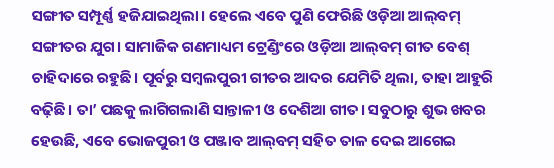ସଙ୍ଗୀତ ସମ୍ପୂର୍ଣ୍ଣ ହଜିଯାଇଥିଲା। ହେଲେ ଏବେ ପୁଣି ଫେରିଛି ଓଡ଼ିଆ ଆଲ୍‌ବମ୍‌ ସଙ୍ଗୀତର ଯୁଗ। ସାମାଜିକ ଗଣମାଧ୍ୟମ ଟ୍ରେଣ୍ଡିଂରେ ଓଡ଼ିଆ ଆଲ୍‌ବମ୍‌ ଗୀତ ବେଶ୍‌ ଚାହିଦାରେ ରହୁଛି। ପୂର୍ବରୁ ସମ୍ବଲପୁରୀ ଗୀତର ଆଦର ଯେମିତି ଥିଲା, ତାହା ଆହୁରି ବଢ଼ିଛି। ତା’ ପଛକୁ ଲାଗିଗଲାଣି ସାନ୍ତାଳୀ ଓ ଦେଶିଆ ଗୀତ। ସବୁଠାରୁ ଶୁଭ ଖବର ହେଉଛି, ଏବେ ଭୋଜପୁରୀ ଓ ପଞ୍ଜାବ ଆଲ୍‌ବମ୍‌ ସହିତ ତାଳ ଦେଇ ଆଗେଇ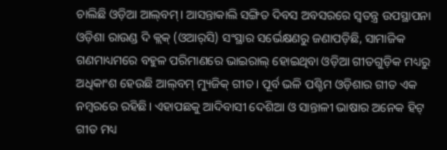ଚାଲିଛି ଓଡ଼ିଆ ଆଲ୍‌ବମ୍‌। ଆସନ୍ତାକାଲି ସଙ୍ଗିତ ଦିବସ ଅବସରରେ ସ୍ବତନ୍ତ୍ର ଉପସ୍ଥାପନା ଓଡ଼ିଶା ରାଉଣ୍ଡ ଦି କ୍ଲକ୍‌ (ଓଆର୍‌ସି) ସଂସ୍ଥାର ସର୍ଭେକ୍ଷଣରୁ ଜଣାପଡ଼ିଛି, ସାମାଜିକ ଗଣମାଧ୍ୟମରେ ବହୁଳ ପରିମାଣରେ ଭାଇରାଲ୍‌ ହୋଇଥିବା ଓଡ଼ିଆ ଗୀତଗୁଡ଼ିକ ମଧ୍ୟରୁ ଅଧିକାଂଶ ହେଉଛି ଆଲ୍‌ବମ୍‌ ମ୍ୟୁଜିକ୍‌ ଗୀତ। ପୂର୍ବ ଭଳି ପଶ୍ଚିମ ଓଡ଼ିଶାର ଗୀତ ଏକ ନମ୍ବରରେ ରହିଛି। ଏହାପଛକୁ ଆଦିବାସୀ ଦେଶିଆ ଓ ସାନ୍ତାଳୀ ଭାଷାର ଅନେକ ହିଟ୍ ଗୀତ ମଧ୍ୟ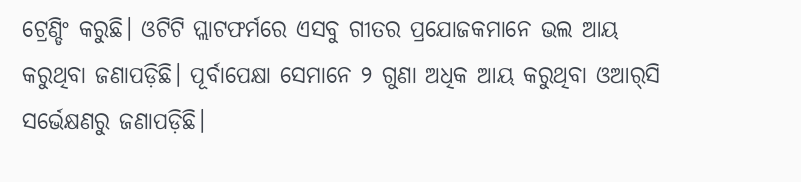ଟ୍ରେଣ୍ଡିଂ କରୁଛି। ଓଟିଟି ପ୍ଲାଟଫର୍ମରେ ଏସବୁ ଗୀତର ପ୍ରଯୋଜକମାନେ ଭଲ ଆୟ କରୁଥିବା ଜଣାପଡ଼ିଛି। ପୂର୍ବାପେକ୍ଷା ସେମାନେ ୨ ଗୁଣା ଅଧିକ ଆୟ କରୁଥିବା ଓଆର୍‌ସି ସର୍ଭେକ୍ଷଣରୁ ଜଣାପଡ଼ିଛି।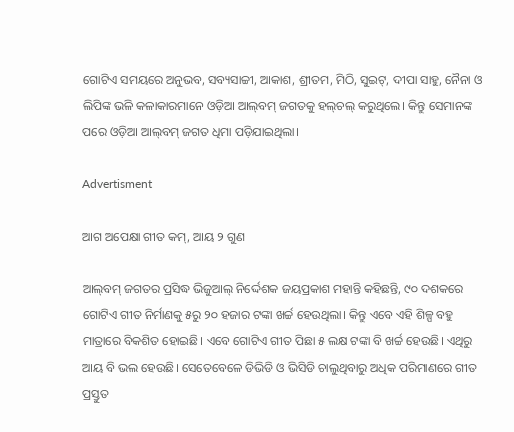ଗୋଟିଏ ସମୟରେ ଅନୁଭବ, ସବ୍ୟସାଚ୍ଚୀ, ଆକାଶ, ଶ୍ରୀତମ, ମିଠି, ସୁଇଟ୍‌, ଦୀପା ସାହୁ, ନୈନା ଓ ଲିପିଙ୍କ ଭଳି କଳାକାରମାନେ ଓଡ଼ିଆ ଆଲ୍‌ବମ୍‌ ଜଗତକୁ ହଲ୍‌ଚଲ୍‌ କରୁଥିଲେ। କିନ୍ତୁ ସେମାନଙ୍କ ପରେ ଓଡ଼ିଆ ଆଲ୍‌ବମ୍‌ ଜଗତ ଧିମା ପଡ଼ିଯାଇଥିଲା।

Advertisment

ଆଗ ଅପେକ୍ଷା ଗୀତ କମ୍‌, ଆୟ ୨ ଗୁଣ

ଆଲ୍‌ବମ୍‌ ଜଗତର ପ୍ରସିଦ୍ଧ ଭିଜୁଆଲ୍‌ ନିର୍ଦ୍ଦେଶକ ଜୟପ୍ରକାଶ ମହାନ୍ତି କହିଛନ୍ତି, ୯୦ ଦଶକରେ ଗୋଟିଏ ଗୀତ ନିର୍ମାଣକୁ ୫ରୁ ୨୦ ହଜାର ଟଙ୍କା ଖର୍ଚ୍ଚ ହେଉଥିଲା। କିନ୍ତୁ ଏବେ ଏହି ଶିଳ୍ପ ବହୁ ମାତ୍ରାରେ ବିକଶିତ ହୋଇଛି। ଏବେ ଗୋଟିଏ ଗୀତ ପିଛା ୫ ଲକ୍ଷ ଟଙ୍କା ବି ଖର୍ଚ୍ଚ ହେଉଛି। ଏଥିରୁ ଆୟ ବି ଭଲ ହେଉଛି। ସେତେବେଳେ ଡିଭିଡି ଓ ଭିସିଡି ଚାଲୁଥିବାରୁ ଅଧିକ ପରିମାଣରେ ଗୀତ ପ୍ରସ୍ତୁତ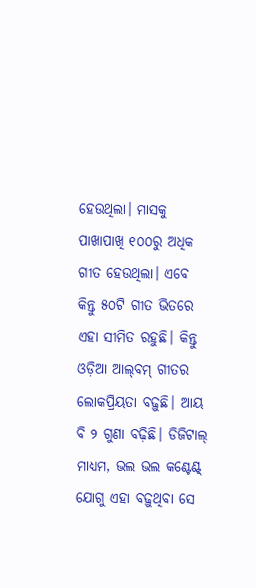ହେଉଥିଲା। ମାସକୁ ପାଖାପାଖି ୧୦୦ରୁ ଅଧିକ ଗୀତ ହେଉଥିଲା। ଏବେ କିନ୍ତୁ ୫୦ଟି ଗୀତ ଭିତରେ ଏହା ସୀମିତ ରହୁଛି। କିନ୍ତୁ ଓଡ଼ିଆ ଆଲ୍‌ବମ୍‌ ଗୀତର ଲୋକପ୍ରିୟତା ବଢ଼ୁଛି। ଆୟ ବି ୨ ଗୁଣା ବଢ଼ିଛି। ଡିଜିଟାଲ୍‌ ମାଧ୍ୟମ, ଭଲ ଭଲ କଣ୍ଟେଣ୍ଟ୍‌ ଯୋଗୁ ଏହା ବଢ଼ୁଥିବା ସେ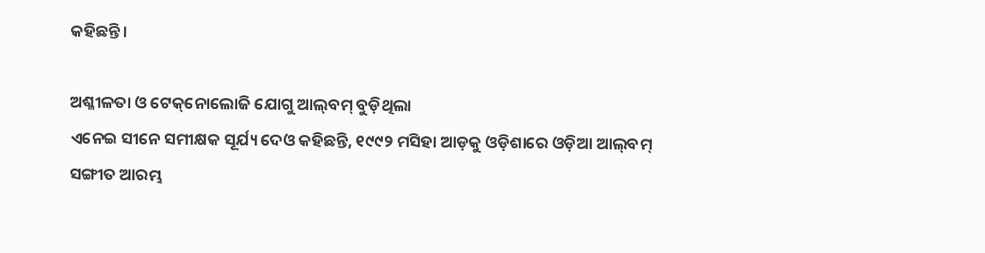କହିଛନ୍ତି।

ଅଶ୍ଳୀଳତା ଓ ଟେକ୍‌ନୋଲୋଜି ଯୋଗୁ ଆଲ୍‌ବମ୍‌ ବୁଡ଼ିଥିଲା
ଏନେଇ ସୀନେ ସମୀକ୍ଷକ ସୂର୍ଯ୍ୟ ଦେଓ କହିଛନ୍ତି, ୧୯୯୨ ମସିହା ଆଡ଼କୁ ଓଡ଼ିଶାରେ ଓଡ଼ିଆ ଆଲ୍‌ବମ୍‌ ସଙ୍ଗୀତ ଆରମ୍ଭ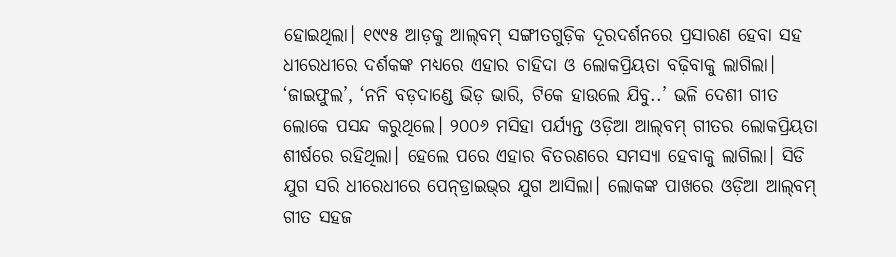ହୋଇଥିଲା। ୧୯୯୫ ଆଡ଼କୁ ଆଲ୍‌ବମ୍‌ ସଙ୍ଗୀତଗୁଡ଼ିକ ଦୂରଦର୍ଶନରେ ପ୍ରସାରଣ ହେବା ସହ ଧୀରେଧୀରେ ଦର୍ଶକଙ୍କ ମଧ୍ୟରେ ଏହାର ଚାହିଦା ଓ ଲୋକପ୍ରିୟତା ବଢ଼ିବାକୁ ଲାଗିଲା। ‘ଜାଇଫୁଲ’, ‘ନନି ବଡ଼ଦାଣ୍ଡେ ଭିଡ଼ ଭାରି, ଟିକେ ହାଉଲେ ଯିବୁ..’ ଭଳି ଦେଶୀ ଗୀତ ଲୋକେ ପସନ୍ଦ କରୁଥିଲେ। ୨୦୦୬ ମସିହା ପର୍ଯ୍ୟନ୍ତ ଓଡ଼ିଆ ଆଲ୍‌ବମ୍‌ ଗୀତର ଲୋକପ୍ରିୟତା ଶୀର୍ଷରେ ରହିଥିଲା। ହେଲେ ପରେ ଏହାର ବିତରଣରେ ସମସ୍ୟା ହେବାକୁ ଲାଗିଲା। ସିଡି ଯୁଗ ସରି ଧୀରେଧୀରେ ପେନ୍‌ଡ୍ରାଇଭ୍‌ର ଯୁଗ ଆସିଲା। ଲୋକଙ୍କ ପାଖରେ ଓଡ଼ିଆ ଆଲ୍‌ବମ୍‌ ଗୀତ ସହଜ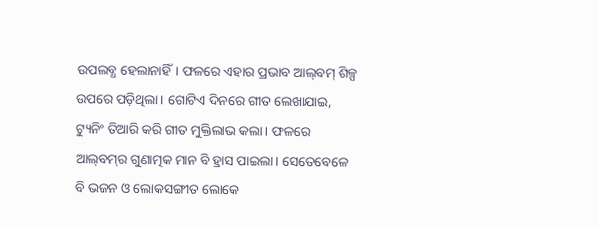ଉପଲବ୍ଧ ହେଲାନାହିଁ। ଫଳରେ ଏହାର ପ୍ରଭାବ ଆଲ୍‌ବମ୍‌ ଶିଳ୍ପ ଉପରେ ପଡ଼ିଥିଲା। ଗୋଟିଏ ଦିନରେ ଗୀତ ଲେଖାଯାଇ, ଟ୍ୟୁନିଂ ତିଆରି କରି ଗୀତ ମୁକ୍ତିଲାଭ କଲା। ଫଳରେ ଆଲ୍‌ବମ୍‌ର ଗୁଣାତ୍ମକ ମାନ ବି ହ୍ରାସ ପାଇଲା। ସେତେବେଳେ ବି ଭଜନ ଓ ଲୋକସଙ୍ଗୀତ ଲୋକେ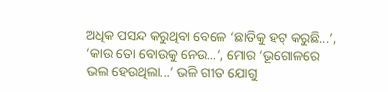ଅଧିକ ପସନ୍ଦ କରୁଥିବା ବେଳେ ‘ଛାତିକୁ ହଟ୍‌ କରୁଛି...’, ‘କାଉ ତୋ ବୋଉକୁ ନେଉ...’, ମୋର ‘ଭୂଗୋଳରେ ଭଲ ହେଉଥିଲା...’ ଭଳି ଗୀତ ଯୋଗୁ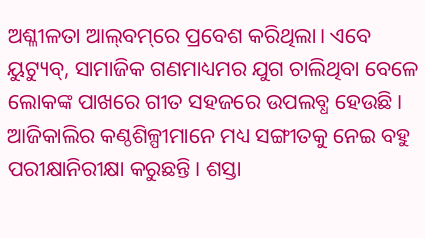ଅଶ୍ଳୀଳତା ଆଲ୍‌ବମ୍‌ରେ ପ୍ରବେଶ କରିଥିଲା। ଏବେ ୟୁଟ୍ୟୁବ୍‌, ସାମାଜିକ ଗଣମାଧ୍ୟମର ଯୁଗ ଚାଲିଥିବା ବେଳେ ଲୋକଙ୍କ ପାଖରେ ଗୀତ ସହଜରେ ଉପଲବ୍ଧ ହେଉଛି। ଆଜିକାଲିର କଣ୍ଠଶିଳ୍ପୀମାନେ ମଧ୍ୟ ସଙ୍ଗୀତକୁ ନେଇ ବହୁ ପରୀକ୍ଷାନିରୀକ୍ଷା କରୁଛନ୍ତି। ଶସ୍ତା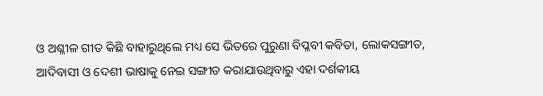ଓ ଅଶ୍ଳୀଳ ଗୀତ କିଛି ବାହାରୁଥିଲେ ମଧ୍ୟ ସେ ଭିତରେ ପୁରୁଣା ବିପ୍ଳବୀ କବିତା, ଲୋକସଙ୍ଗୀତ, ଆଦିବାସୀ ଓ ଦେଶୀ ଭାଷାକୁ ନେଇ ସଙ୍ଗୀତ କରାଯାଉଥିବାରୁ ଏହା ଦର୍ଶକୀୟ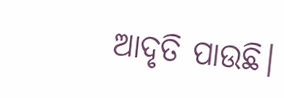ଆଦୃତି ପାଉଛି।